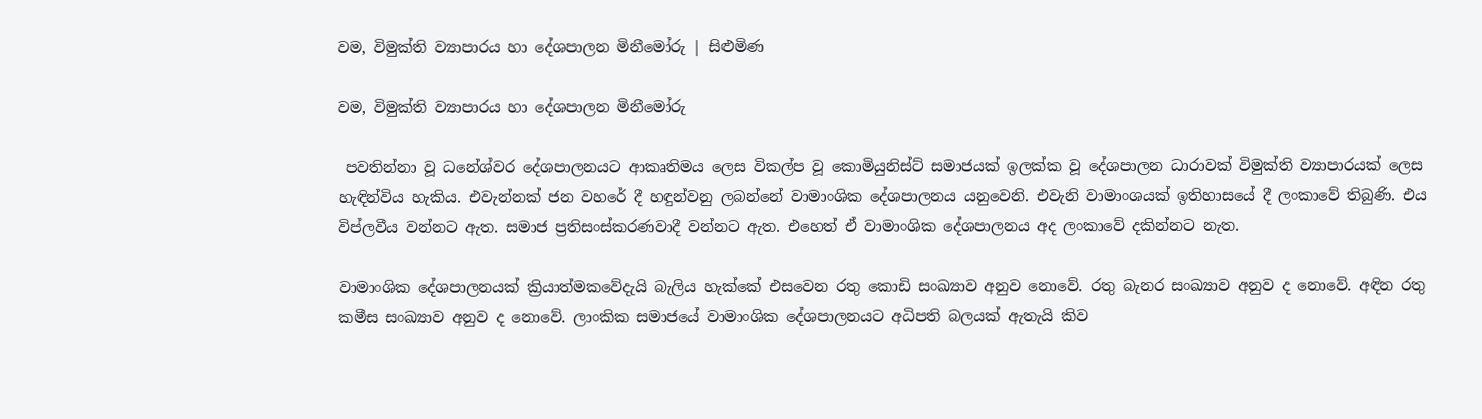වම, විමුක්ති ව්‍යාපාරය හා දේශපාලන මිනීමෝරු | සිළුමිණ

වම, විමුක්ති ව්‍යාපාරය හා දේශපාලන මිනීමෝරු

 පවතින්නා වූ ධනේශ්වර දේශපාලනයට ආකෘතිමය ලෙස විකල්ප වූ කොමියුනිස්ට් සමාජයක් ඉලක්ක වූ දේශපාලන ධාරාවක් විමුක්ති ව්‍යාපාරයක් ලෙස හැඳින්විය හැකිය. එවැන්නක් ජන වහරේ දී හඳුන්වනු ලබන්නේ වාමාංශික දේශපාලනය යනුවෙනි. එවැනි වාමාංශයක් ඉතිහාසයේ දී ලංකාවේ තිබුණි. එය විප්ලවීය වන්නට ඇත. සමාජ ප්‍රතිසංස්කරණවාදී වන්නට ඇත. එහෙත් ඒ වාමාංශික දේශපාලනය අද ලංකාවේ දකින්නට නැත.

වාමාංශික දේශපාලනයක් ක්‍රියාත්මකවේදැයි බැලිය හැක්කේ එසවෙන රතු කොඩි සංඛ්‍යාව අනුව නොවේ. රතු බැනර සංඛ්‍යාව අනුව ද නොවේ. අඳින රතු කමීස සංඛ්‍යාව අනුව ද නොවේ. ලාංකික සමාජයේ වාමාංශික දේශපාලනයට අධිපති බලයක් ඇතැයි කිව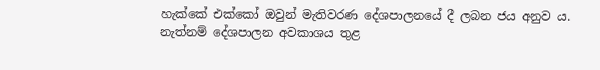හැක්කේ එක්කෝ ඔවුන් මැතිවරණ දේශපාලනයේ දී ලබන ජය අනුව ය. නැත්නම් දේශපාලන අවකාශය තුළ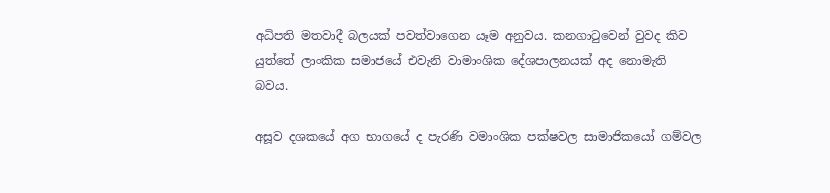අධිපති මතවාදී බලයක් පවත්වාගෙන යෑම අනුවය. කනගාටුවෙන් වුවද කිව යුත්තේ ලාංකික සමාජයේ එවැනි වාමාංශික දේශපාලනයක් අද නොමැති බවය.

අසූව දශකයේ අග භාගයේ ද පැරණි වමාංශික පක්ෂවල සාමාජිකයෝ ගම්වල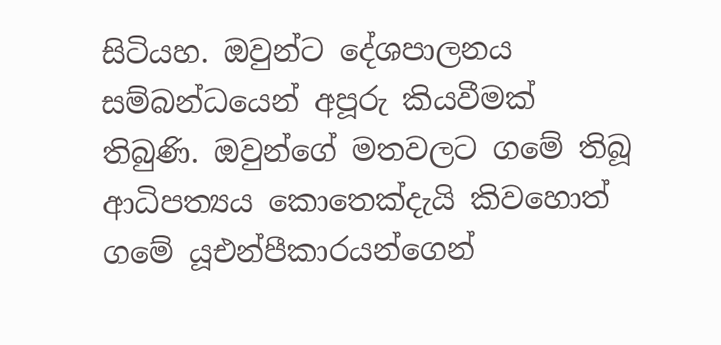සිටියහ. ඔවුන්ට දේශපාලනය සම්බන්ධයෙන් අපූරු කියවීමක් තිබුණි. ඔවුන්ගේ මතවලට ගමේ තිබූ ආධිපත්‍යය කොතෙක්දැයි කිවහොත් ගමේ යූඑන්පීකාරයන්ගෙන්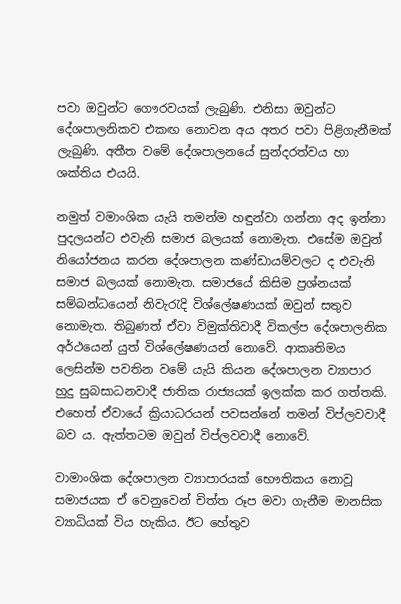පවා ඔවුන්ට ගෞරවයක් ලැබුණි. එනිසා ඔවුන්ට දේශපාලනිකව එකඟ නොවන අය අතර පවා පිළිගැනීමක් ලැබුණි. අතීත වමේ දේශපාලනයේ සුන්දරත්වය හා ශක්තිය එයයි.

නමුත් වමාංශික යැයි තමන්ම හඳුන්වා ගන්නා අද ඉන්නා පුදලයන්ට එවැනි සමාජ බලයක් නොමැත. එසේම ඔවුන් නියෝජනය කරන දේශපාලන කණ්ඩායම්වලට ද එවැනි සමාජ බලයක් නොමැත. සමාජයේ කිසිම ප්‍රශ්නයක් සම්බන්ධයෙන් නිවැරැදි විශ්ලේෂණයක් ඔවුන් සතුව නොමැත. තිබුණත් ඒවා විමුක්තිවාදී විකල්ප දේශපාලනික අර්ථයෙන් යුත් විශ්ලේෂණයන් නොවේ. ආකෘතිමය ලෙසින්ම පවතින වමේ යැයි කියන දේශපාලන ව්‍යාපාර හුදු සුබසාධනවාදී ජාතික රාජ්‍යයක් ඉලක්ක කර ගත්තකි. එහෙත් ඒවායේ ක්‍රියාධරයන් පවසන්නේ තමන් විප්ලවවාදී බව ය. ඇත්තටම ඔවුන් විප්ලවවාදී නොවේ.

වාමාංශික දේශපාලන ව්‍යාපාරයක් භෞතිකය නොවූ සමාජයක ඒ වෙනුවෙන් චිත්ත රූප මවා ගැනීම මානසික ව්‍යාධියක් විය හැකිය. ඊට හේතුව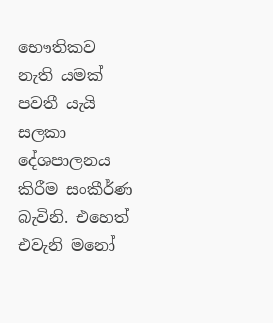භෞතිකව නැති යමක් පවතී යැයි සලකා දේශපාලනය කිරීම සංකීර්ණ බැවිනි. එහෙත් එවැනි මනෝ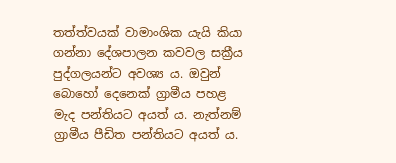තත්ත්වයක් වාමාංශික යැයි කියා ගන්නා දේශපාලන කවවල සක්‍රීය පුද්ගලයන්ට අවශ්‍ය ය. ඔවුන් බොහෝ දෙනෙක් ග්‍රාමීය පහළ මැද පන්තියට අයත් ය. නැත්නම් ග්‍රාමීය පීඩිත පන්තියට අයත් ය.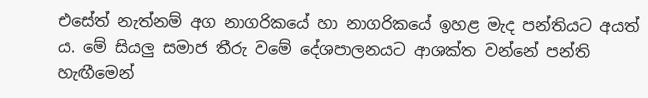එසේත් නැත්නම් අග නාගරිකයේ හා නාගරිකයේ ඉහළ මැද පන්තියට අයත් ය. මේ සියලු සමාජ තීරු වමේ දේශපාලනයට ආශක්ත වන්නේ පන්ති හැඟීමෙන්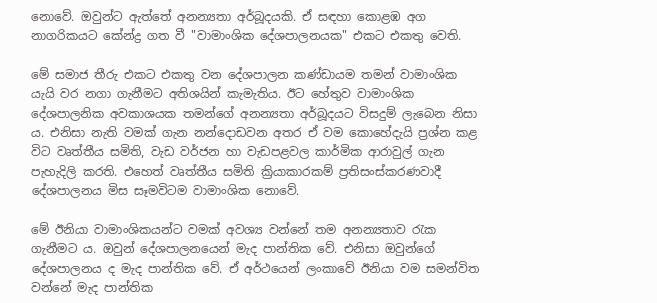නොවේ. ඔවුන්ට ඇත්තේ අනන්‍යතා අර්බූදයකි. ඒ සඳහා කොළඹ අග නාගරිකයට කේන්ද්‍ර ගත වී "වාමාංශික දේශපාලනයක" එකට එකතු වෙති.

මේ සමාජ තීරු එකට එකතු වන දේශපාලන කණ්ඩායම තමන් වාමාංශික යැයි වර නගා ගැනීමට අතිශයින් කැමැතිය. ඊට හේතුව වාමාංශික දේශපාලනික අවකාශයක තමන්ගේ අනන්‍යතා අර්බූදයට විසදුම් ලැබෙන නිසා ය. එනිසා නැති වමක් ගැන නන්දොඩවන අතර ඒ වම කොහේදැයි ප්‍රශ්න කළ විට වෘත්තීය සමිති, වැඩ වර්ජන හා වැඩපළවල කාර්මික ආරාවුල් ගැන පැහැදිලි කරති. එහෙත් වෘත්තීය සමිති ක්‍රියාකාරකම් ප්‍රතිසංස්කරණවාදී දේශපාලනය මිස සෑමවිටම වාමාංශික නොවේ.

මේ ඊනියා වාමාංශිකයන්ට වමක් අවශ්‍ය වන්නේ තම අනන්‍යතාව රැක ගැනීමට ය. ඔවුන් දේශපාලනයෙන් මැද පාන්තික වේ. එනිසා ඔවුන්ගේ දේශපාලනය ද මැද පාන්තික වේ. ඒ අර්ථයෙන් ලංකාවේ ඊනියා වම සමන්විත වන්නේ මැද පාන්තික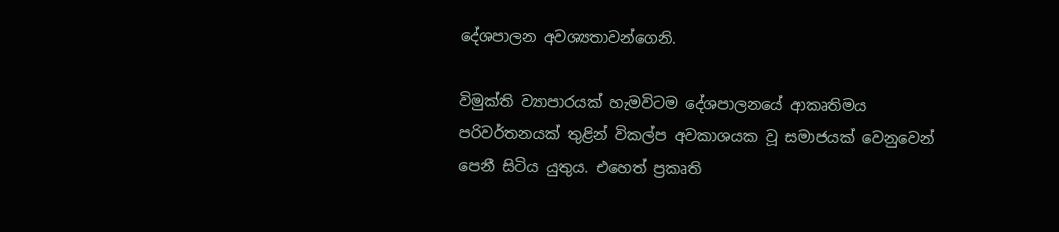දේශපාලන අවශ්‍යතාවන්ගෙනි.

විමුක්ති ව්‍යාපාරයක් හැමවිටම දේශපාලනයේ ආකෘතිමය පරිවර්තනයක් තුළින් විකල්ප අවකාශයක වූ සමාජයක් වෙනුවෙන් පෙනී සිටිය යුතුය. එහෙත් ප්‍රකෘති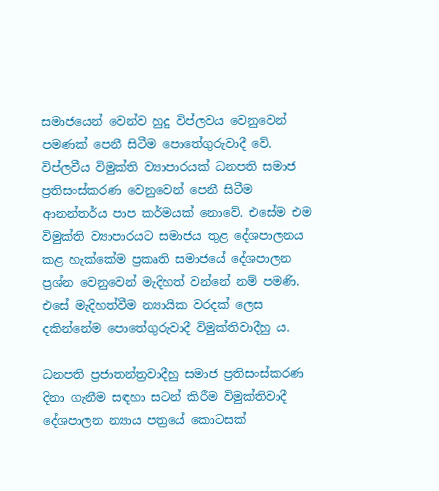සමාජයෙන් වෙන්ව හුදු විප්ලවය වෙනුවෙන් පමණක් පෙනී සිටීම පොතේගුරුවාදී වේ. විප්ලවීය විමුක්ති ව්‍යාපාරයක් ධනපති සමාජ ප්‍රතිසංස්කරණ වෙනුවෙන් පෙනී සිටීම ආනන්තර්ය පාප කර්මයක් නොවේ. එසේම එම විමුක්ති ව්‍යාපාරයට සමාජය තුළ දේශපාලනය කළ හැක්කේම ප්‍රකෘති සමාජයේ දේශපාලන ප්‍රශ්න වෙනුවෙන් මැදිහත් වන්නේ නම් පමණි. එසේ මැදිහත්වීම න්‍යායික වරදක් ලෙස දකින්නේම පොතේගුරුවාදී විමුක්තිවාදීහු ය.

ධනපති ප්‍රජාතන්ත්‍රවාදීහු සමාජ ප්‍රතිසංස්කරණ දිනා ගැනීම සඳහා සටන් කිරීම විමුක්තිවාදී දේශපාලන න්‍යාය පත්‍රයේ කොටසක්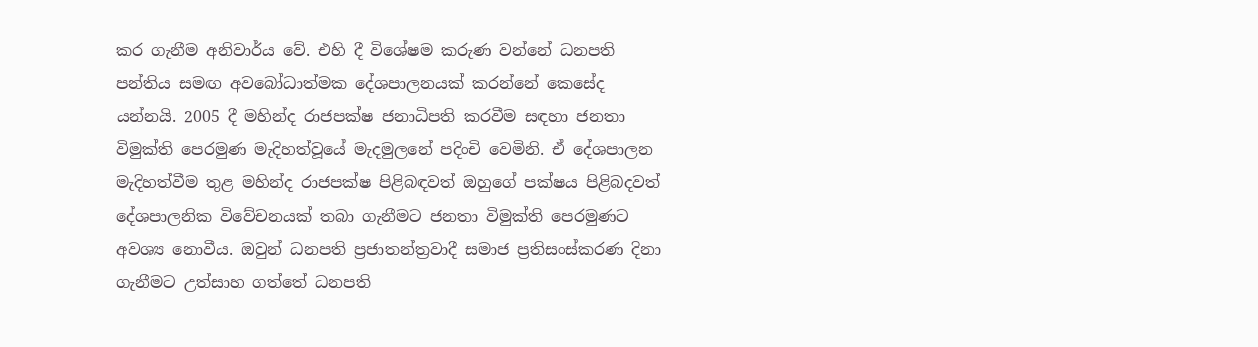කර ගැනීම අනිවාර්ය වේ. එහි දී විශේෂම කරුණ වන්නේ ධනපති පන්තිය සමඟ අවබෝධාත්මක දේශපාලනයක් කරන්නේ කෙසේද යන්නයි. 2005 දී මහින්ද රාජපක්ෂ ජනාධිපති කරවීම සඳහා ජනතා විමුක්ති පෙරමුණ මැදිහත්වූයේ මැදමුලනේ පදිංචි වෙමිනි. ඒ දේශපාලන මැදිහත්වීම තුළ මහින්ද රාජපක්ෂ පිළිබඳවත් ඔහුගේ පක්ෂය පිළිබදවත් දේශපාලනික විවේචනයක් තබා ගැනීමට ජනතා විමුක්ති පෙරමුණට අවශ්‍ය නොවීය. ඔවුන් ධනපති ප්‍රජාතන්ත්‍රවාදී සමාජ ප්‍රතිසංස්කරණ දිනා ගැනීමට උත්සාහ ගත්තේ ධනපති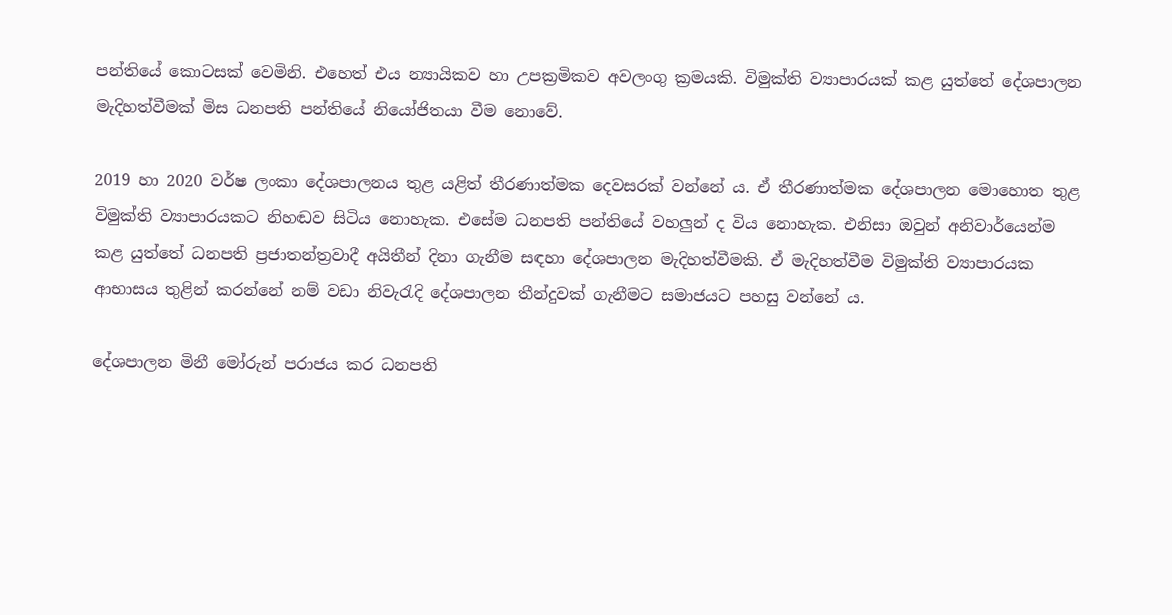පන්තියේ කොටසක් වෙමිනි. එහෙත් එය න්‍යායිකව හා උපක්‍රමිකව අවලංගු ක්‍රමයකි. විමුක්ති ව්‍යාපාරයක් කළ යුත්තේ දේශපාලන මැදිහත්වීමක් මිස ධනපති පන්තියේ නියෝජිතයා වීම නොවේ.

2019 හා 2020 වර්ෂ ලංකා දේශපාලනය තුළ යළිත් තීරණාත්මක දෙවසරක් වන්නේ ය. ඒ තීරණාත්මක දේශපාලන මොහොත තුළ විමුක්ති ව්‍යාපාරයකට නිහඬව සිටිය නොහැක. එසේම ධනපති පන්තියේ වහලුන් ද විය නොහැක. එනිසා ඔවුන් අනිවාර්යෙන්ම කළ යුත්තේ ධනපති ප්‍රජාතන්ත්‍රවාදී අයිතීන් දිනා ගැනීම සඳහා දේශපාලන මැදිහත්වීමකි. ඒ මැදිහත්වීම විමුක්ති ව්‍යාපාරයක ආභාසය තුළින් කරන්නේ නම් වඩා නිවැරැදි දේශපාලන තීන්දුවක් ගැනීමට සමාජයට පහසු වන්නේ ය.

දේශපාලන මිනී මෝරුන් පරාජය කර ධනපති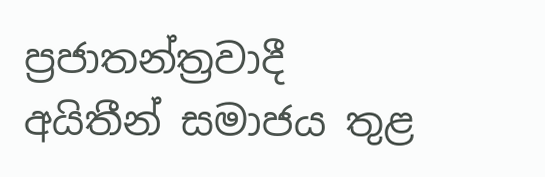ප්‍රජාතන්ත්‍රවාදී අයිතීන් සමාජය තුළ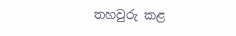තහවුරු කළ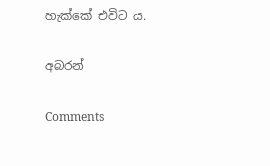හැක්කේ එවිට ය.

අබරන්

Comments